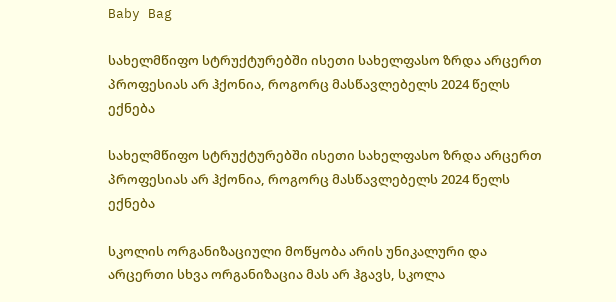Baby Bag

სახელმწიფო სტრუქტურებში ისეთი სახელფასო ზრდა არცერთ პროფესიას არ ჰქონია, როგორც მასწავლებელს 2024 წელს ექნება

სახელმწიფო სტრუქტურებში ისეთი სახელფასო ზრდა არცერთ პროფესიას არ ჰქონია, როგორც მასწავლებელს 2024 წელს ექნება

სკოლის ორგანიზაციული მოწყობა არის უნიკალური და არცერთი სხვა ორგანიზაცია მას არ ჰგავს, სკოლა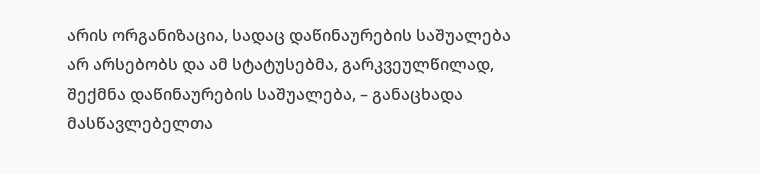არის ორგანიზაცია, სადაც დაწინაურების საშუალება არ არსებობს და ამ სტატუსებმა, გარკვეულწილად, შექმნა დაწინაურების საშუალება, – განაცხადა მასწავლებელთა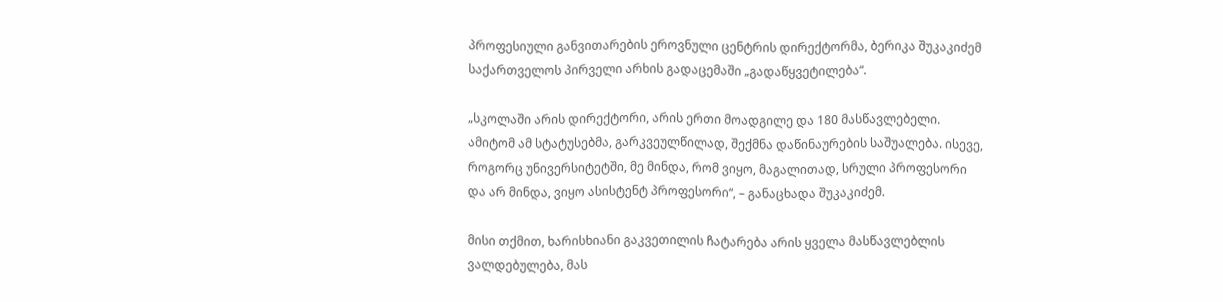პროფესიული განვითარების ეროვნული ცენტრის დირექტორმა, ბერიკა შუკაკიძემ საქართველოს პირველი არხის გადაცემაში „გადაწყვეტილება“.

„სკოლაში არის დირექტორი, არის ერთი მოადგილე და 180 მასწავლებელი. ამიტომ ამ სტატუსებმა, გარკვეულწილად, შექმნა დაწინაურების საშუალება. ისევე, როგორც უნივერსიტეტში, მე მინდა, რომ ვიყო, მაგალითად, სრული პროფესორი და არ მინდა, ვიყო ასისტენტ პროფესორი“, – განაცხადა შუკაკიძემ.

მისი თქმით, ხარისხიანი გაკვეთილის ჩატარება არის ყველა მასწავლებლის ვალდებულება, მას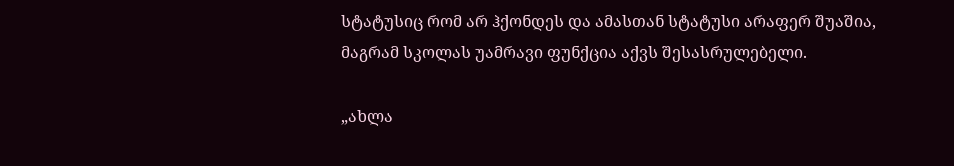სტატუსიც რომ არ ჰქონდეს და ამასთან სტატუსი არაფერ შუაშია, მაგრამ სკოლას უამრავი ფუნქცია აქვს შესასრულებელი.

„ახლა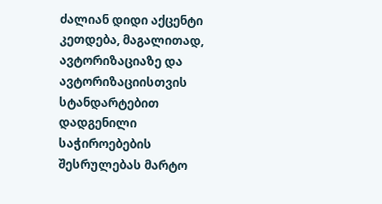ძალიან დიდი აქცენტი კეთდება, მაგალითად, ავტორიზაციაზე და ავტორიზაციისთვის სტანდარტებით დადგენილი საჭიროებების შესრულებას მარტო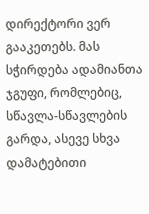დირექტორი ვერ გააკეთებს. მას სჭირდება ადამიანთა ჯგუფი, რომლებიც, სწავლა-სწავლების გარდა, ასევე სხვა დამატებითი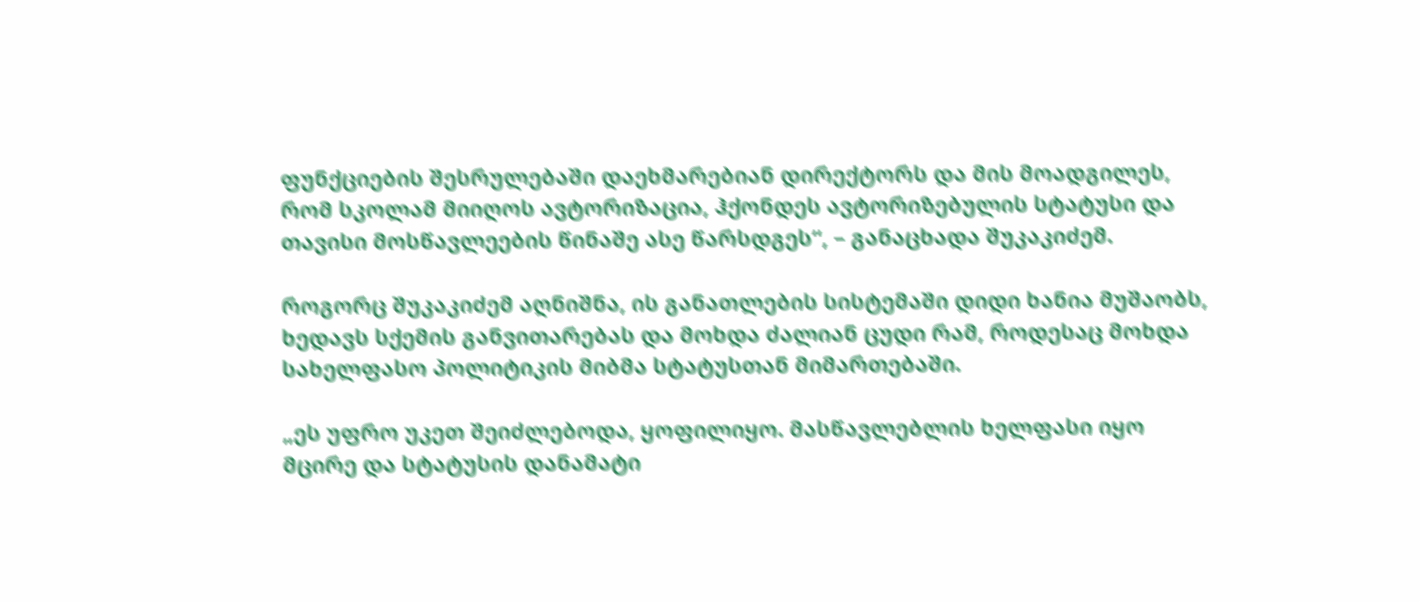ფუნქციების შესრულებაში დაეხმარებიან დირექტორს და მის მოადგილეს, რომ სკოლამ მიიღოს ავტორიზაცია, ჰქონდეს ავტორიზებულის სტატუსი და თავისი მოსწავლეების წინაშე ასე წარსდგეს“, – განაცხადა შუკაკიძემ.

როგორც შუკაკიძემ აღნიშნა, ის განათლების სისტემაში დიდი ხანია მუშაობს, ხედავს სქემის განვითარებას და მოხდა ძალიან ცუდი რამ, როდესაც მოხდა სახელფასო პოლიტიკის მიბმა სტატუსთან მიმართებაში.

„ეს უფრო უკეთ შეიძლებოდა, ყოფილიყო. მასწავლებლის ხელფასი იყო მცირე და სტატუსის დანამატი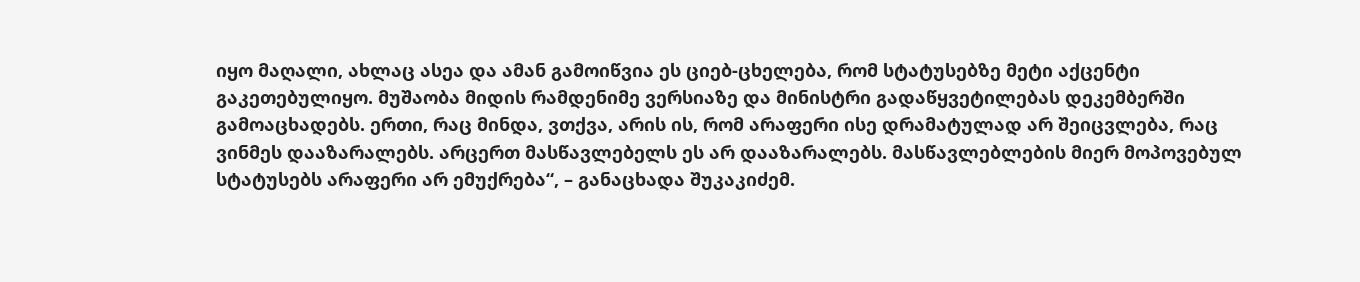იყო მაღალი, ახლაც ასეა და ამან გამოიწვია ეს ციებ-ცხელება, რომ სტატუსებზე მეტი აქცენტი გაკეთებულიყო. მუშაობა მიდის რამდენიმე ვერსიაზე და მინისტრი გადაწყვეტილებას დეკემბერში გამოაცხადებს. ერთი, რაც მინდა, ვთქვა, არის ის, რომ არაფერი ისე დრამატულად არ შეიცვლება, რაც ვინმეს დააზარალებს. არცერთ მასწავლებელს ეს არ დააზარალებს. მასწავლებლების მიერ მოპოვებულ სტატუსებს არაფერი არ ემუქრება“, – განაცხადა შუკაკიძემ.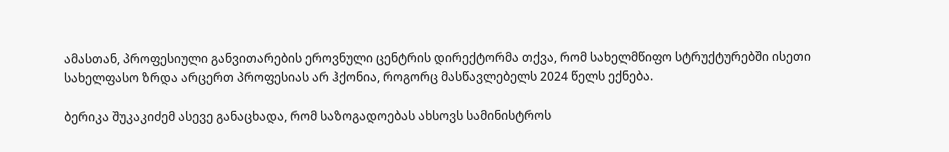ამასთან, პროფესიული განვითარების ეროვნული ცენტრის დირექტორმა თქვა, რომ სახელმწიფო სტრუქტურებში ისეთი სახელფასო ზრდა არცერთ პროფესიას არ ჰქონია, როგორც მასწავლებელს 2024 წელს ექნება.

ბერიკა შუკაკიძემ ასევე განაცხადა, რომ საზოგადოებას ახსოვს სამინისტროს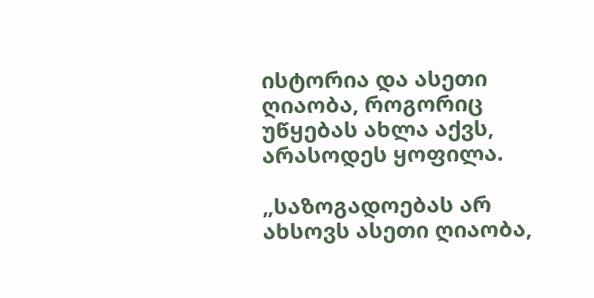ისტორია და ასეთი ღიაობა, როგორიც უწყებას ახლა აქვს, არასოდეს ყოფილა.

„საზოგადოებას არ ახსოვს ასეთი ღიაობა,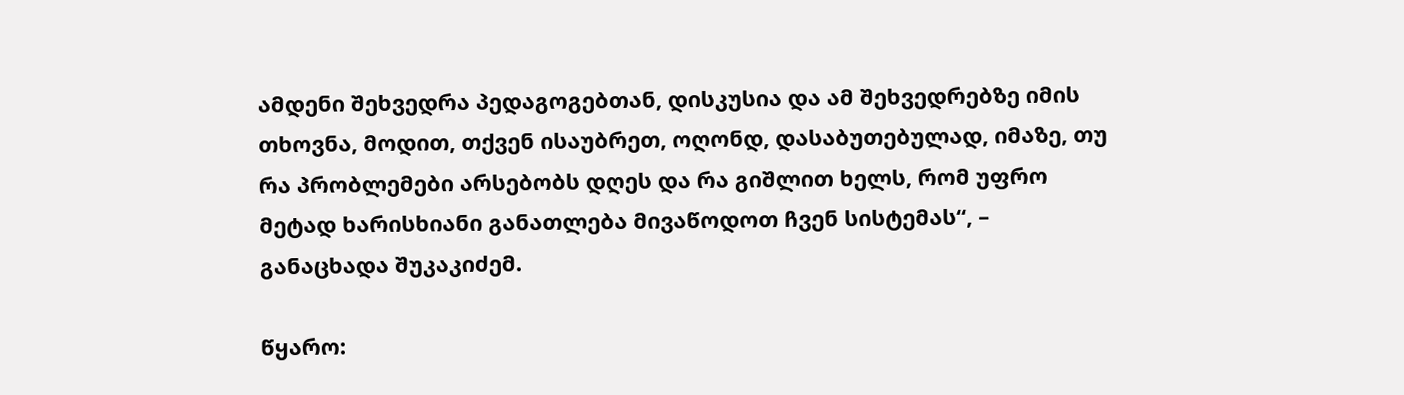ამდენი შეხვედრა პედაგოგებთან, დისკუსია და ამ შეხვედრებზე იმის თხოვნა, მოდით, თქვენ ისაუბრეთ, ოღონდ, დასაბუთებულად, იმაზე, თუ რა პრობლემები არსებობს დღეს და რა გიშლით ხელს, რომ უფრო მეტად ხარისხიანი განათლება მივაწოდოთ ჩვენ სისტემას“, – განაცხადა შუკაკიძემ.

წყარო: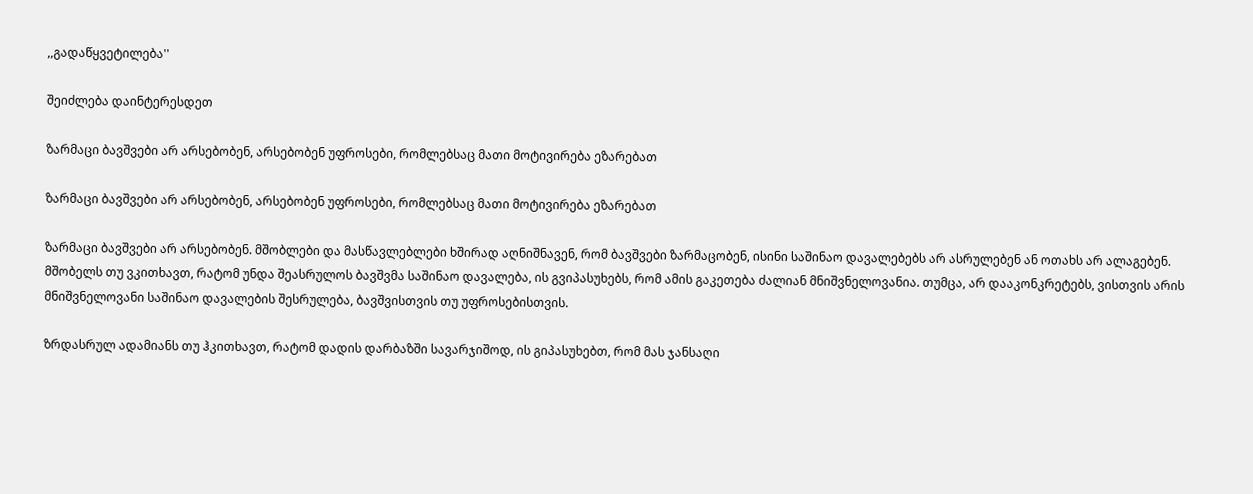,,გადაწყვეტილება''

შეიძლება დაინტერესდეთ

ზარმაცი ბავშვები არ არსებობენ, არსებობენ უფროსები, რომლებსაც მათი მოტივირება ეზარებათ

ზარმაცი ბავშვები არ არსებობენ, არსებობენ უფროსები, რომლებსაც მათი მოტივირება ეზარებათ

ზარმაცი ბავშვები არ არსებობენ. მშობლები და მასწავლებლები ხშირად აღნიშნავენ, რომ ბავშვები ზარმაცობენ, ისინი საშინაო დავალებებს არ ასრულებენ ან ოთახს არ ალაგებენ. მშობელს თუ ვკითხავთ, რატომ უნდა შეასრულოს ბავშვმა საშინაო დავალება, ის გვიპასუხებს, რომ ამის გაკეთება ძალიან მნიშვნელოვანია. თუმცა, არ დააკონკრეტებს, ვისთვის არის მნიშვნელოვანი საშინაო დავალების შესრულება, ბავშვისთვის თუ უფროსებისთვის.

ზრდასრულ ადამიანს თუ ჰკითხავთ, რატომ დადის დარბაზში სავარჯიშოდ, ის გიპასუხებთ, რომ მას ჯანსაღი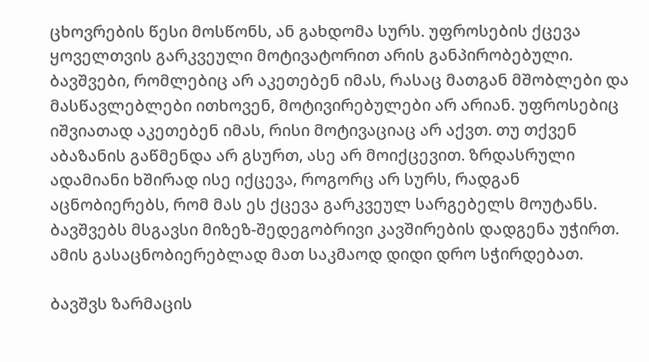ცხოვრების წესი მოსწონს, ან გახდომა სურს. უფროსების ქცევა ყოველთვის გარკვეული მოტივატორით არის განპირობებული. ბავშვები, რომლებიც არ აკეთებენ იმას, რასაც მათგან მშობლები და მასწავლებლები ითხოვენ, მოტივირებულები არ არიან. უფროსებიც იშვიათად აკეთებენ იმას, რისი მოტივაციაც არ აქვთ. თუ თქვენ აბაზანის გაწმენდა არ გსურთ, ასე არ მოიქცევით. ზრდასრული ადამიანი ხშირად ისე იქცევა, როგორც არ სურს, რადგან აცნობიერებს, რომ მას ეს ქცევა გარკვეულ სარგებელს მოუტანს. ბავშვებს მსგავსი მიზეზ-შედეგობრივი კავშირების დადგენა უჭირთ. ამის გასაცნობიერებლად მათ საკმაოდ დიდი დრო სჭირდებათ.

ბავშვს ზარმაცის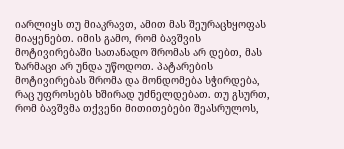იარლიყს თუ მიაკრავთ, ამით მას შეურაცხყოფას მიაყენებთ. იმის გამო, რომ ბავშვის მოტივირებაში სათანადო შრომას არ დებთ, მას ზარმაცი არ უნდა უწოდოთ. პატარების მოტივირებას შრომა და მონდომება სჭირდება, რაც უფროსებს ხშირად უძნელდებათ. თუ გსურთ, რომ ბავშვმა თქვენი მითითებები შეასრულოს,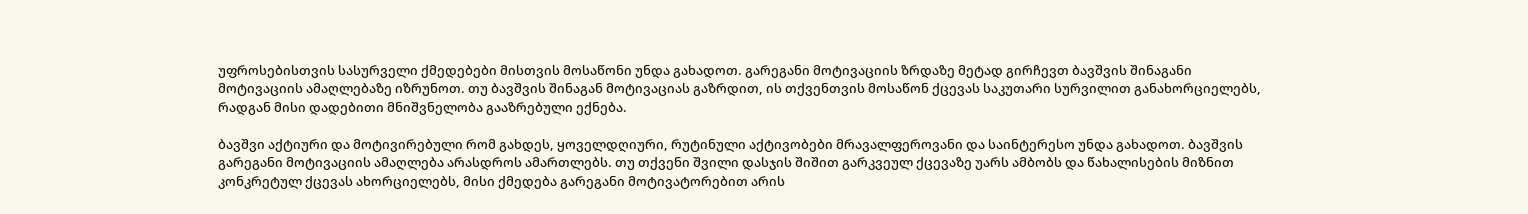უფროსებისთვის სასურველი ქმედებები მისთვის მოსაწონი უნდა გახადოთ. გარეგანი მოტივაციის ზრდაზე მეტად გირჩევთ ბავშვის შინაგანი მოტივაციის ამაღლებაზე იზრუნოთ. თუ ბავშვის შინაგან მოტივაციას გაზრდით, ის თქვენთვის მოსაწონ ქცევას საკუთარი სურვილით განახორციელებს, რადგან მისი დადებითი მნიშვნელობა გააზრებული ექნება.

ბავშვი აქტიური და მოტივირებული რომ გახდეს, ყოველდღიური, რუტინული აქტივობები მრავალფეროვანი და საინტერესო უნდა გახადოთ. ბავშვის გარეგანი მოტივაციის ამაღლება არასდროს ამართლებს. თუ თქვენი შვილი დასჯის შიშით გარკვეულ ქცევაზე უარს ამბობს და წახალისების მიზნით კონკრეტულ ქცევას ახორციელებს, მისი ქმედება გარეგანი მოტივატორებით არის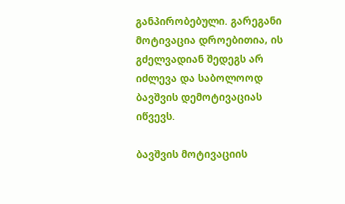განპირობებული. გარეგანი მოტივაცია დროებითია, ის გძელვადიან შედეგს არ იძლევა და საბოლოოდ ბავშვის დემოტივაციას იწვევს.

ბავშვის მოტივაციის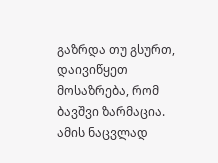გაზრდა თუ გსურთ, დაივიწყეთ მოსაზრება, რომ ბავშვი ზარმაცია. ამის ნაცვლად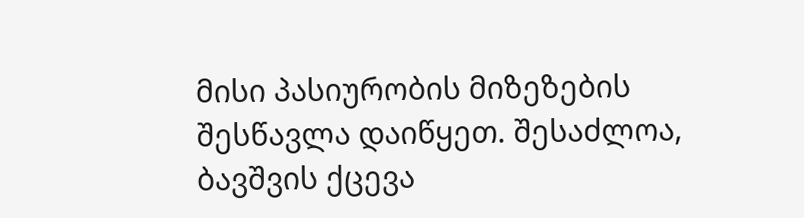მისი პასიურობის მიზეზების შესწავლა დაიწყეთ. შესაძლოა, ბავშვის ქცევა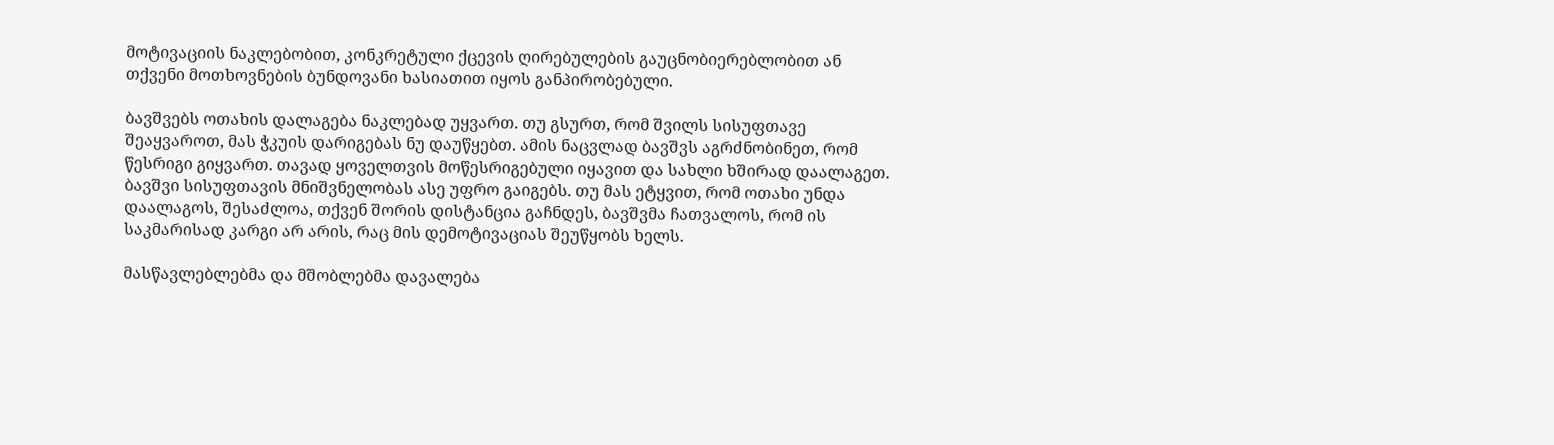მოტივაციის ნაკლებობით, კონკრეტული ქცევის ღირებულების გაუცნობიერებლობით ან თქვენი მოთხოვნების ბუნდოვანი ხასიათით იყოს განპირობებული.

ბავშვებს ოთახის დალაგება ნაკლებად უყვართ. თუ გსურთ, რომ შვილს სისუფთავე შეაყვაროთ, მას ჭკუის დარიგებას ნუ დაუწყებთ. ამის ნაცვლად ბავშვს აგრძნობინეთ, რომ წესრიგი გიყვართ. თავად ყოველთვის მოწესრიგებული იყავით და სახლი ხშირად დაალაგეთ. ბავშვი სისუფთავის მნიშვნელობას ასე უფრო გაიგებს. თუ მას ეტყვით, რომ ოთახი უნდა დაალაგოს, შესაძლოა, თქვენ შორის დისტანცია გაჩნდეს, ბავშვმა ჩათვალოს, რომ ის საკმარისად კარგი არ არის, რაც მის დემოტივაციას შეუწყობს ხელს.

მასწავლებლებმა და მშობლებმა დავალება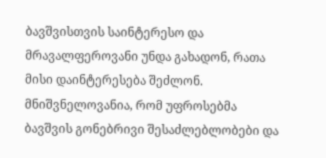ბავშვისთვის საინტერესო და მრავალფეროვანი უნდა გახადონ, რათა მისი დაინტერესება შეძლონ. მნიშვნელოვანია, რომ უფროსებმა ბავშვის გონებრივი შესაძლებლობები და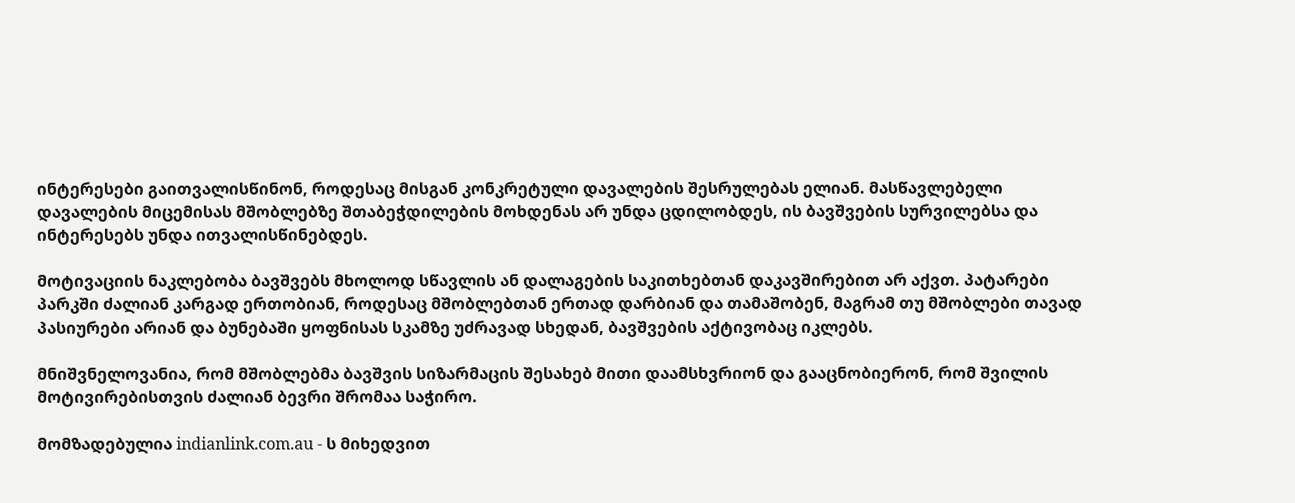ინტერესები გაითვალისწინონ, როდესაც მისგან კონკრეტული დავალების შესრულებას ელიან. მასწავლებელი დავალების მიცემისას მშობლებზე შთაბეჭდილების მოხდენას არ უნდა ცდილობდეს, ის ბავშვების სურვილებსა და ინტერესებს უნდა ითვალისწინებდეს.

მოტივაციის ნაკლებობა ბავშვებს მხოლოდ სწავლის ან დალაგების საკითხებთან დაკავშირებით არ აქვთ. პატარები პარკში ძალიან კარგად ერთობიან, როდესაც მშობლებთან ერთად დარბიან და თამაშობენ, მაგრამ თუ მშობლები თავად პასიურები არიან და ბუნებაში ყოფნისას სკამზე უძრავად სხედან, ბავშვების აქტივობაც იკლებს.

მნიშვნელოვანია, რომ მშობლებმა ბავშვის სიზარმაცის შესახებ მითი დაამსხვრიონ და გააცნობიერონ, რომ შვილის მოტივირებისთვის ძალიან ბევრი შრომაა საჭირო.

მომზადებულია indianlink.com.au - ს მიხედვით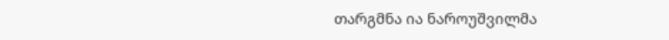თარგმნა ია ნაროუშვილმა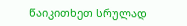წაიკითხეთ სრულად